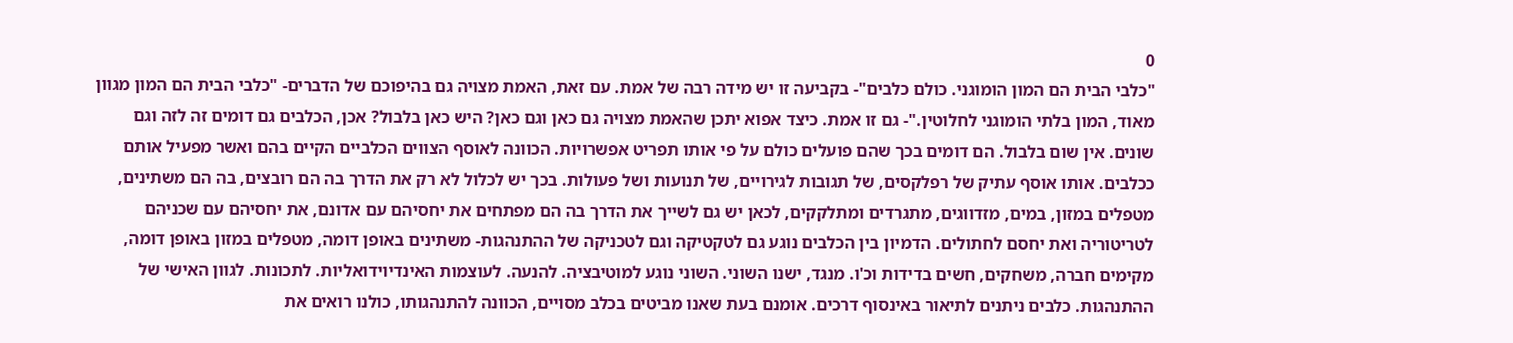0
"כלבי הבית הם המון הומוגני. כולם כלבים"- בקביעה זו יש מידה רבה של אמת. עם זאת, האמת מצויה גם בהיפוכם של הדברים- "כלבי הבית הם המון מגוון מאוד, המון בלתי הומוגני לחלוטין."- גם זו אמת. כיצד אפוא יתכן שהאמת מצויה גם כאן וגם כאן? היש כאן בלבול? אכן, הכלבים גם דומים זה לזה וגם שונים. אין שום בלבול. הם דומים בכך שהם פועלים כולם על פי אותו תפריט אפשרויות. הכוונה לאוסף הצווים הכלביים הקיים בהם ואשר מפעיל אותם ככלבים. אותו אוסף עתיק של רפלקסים, של תגובות לגירויים, של תנועות ושל פעולות. בכך יש לכלול לא רק את הדרך בה הם רובצים, בה הם משתינים, מטפלים במזון, במים, מזדווגים, מתגרדים ומתלקקים, לכאן יש גם לשייך את הדרך בה הם מפתחים את יחסיהם עם אדונם, את יחסיהם עם שכניהם לטריטוריה ואת יחסם לחתולים. הדמיון בין הכלבים נוגע גם לטקטיקה וגם לטכניקה של ההתנהגות- משתינים באופן דומה, מטפלים במזון באופן דומה, מקימים חברה, משחקים, חשים בדידות וכ'ו. מנגד, ישנו השוני. השוני נוגע למוטיבציה. להנעה. לעוצמות האינדיוידואליות. לתכונות. לגוון האישי של ההתנהגות. כלבים ניתנים לתיאור באינסוף דרכים. אומנם בעת שאנו מביטים בכלב מסויים, הכוונה להתנהגותו, כולנו רואים את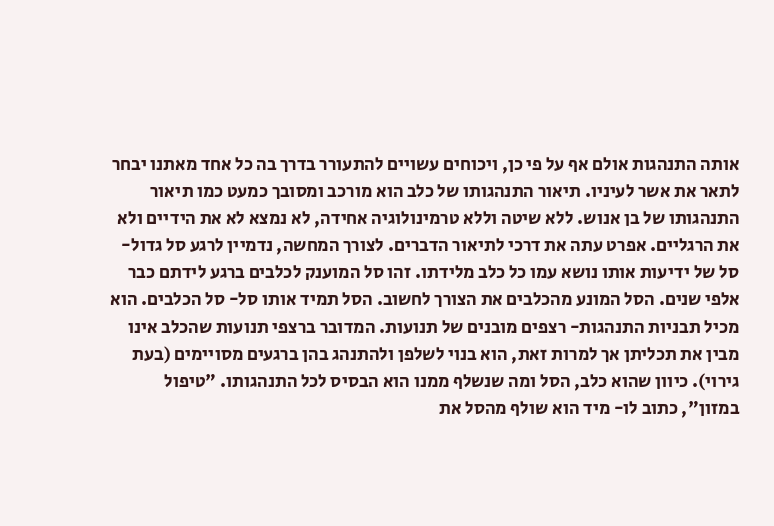אותה התנהגות אולם אף על פי כן, ויכוחים עשויים להתעורר בדרך בה כל אחד מאתנו יבחר לתאר את אשר לעיניו. תיאור התנהגותו של כלב הוא מורכב ומסובך כמעט כמו תיאור התנהגותו של בן אנוש. ללא שיטה וללא טרמינולוגיה אחידה, לא נמצא לא את הידיים ולא את הרגליים. אפרט עתה את דרכי לתיאור הדברים. לצורך המחשה, נדמיין לרגע סל גדול- סל של ידיעות אותו נושא עמו כל כלב מלידתו. זהו סל המוענק לכלבים ברגע לידתם כבר אלפי שנים. הסל המונע מהכלבים את הצורך לחשוב. הסל תמיד אותו סל- סל הכלבים. הוא מכיל תבניות התנהגות- רצפים מובנים של תנועות. המדובר ברצפי תנועות שהכלב אינו מבין את תכליתן אך למרות זאת, הוא בנוי לשלפן ולהתנהג בהן ברגעים מסויימים (בעת גירוי). כיוון שהוא כלב, הסל ומה שנשלף ממנו הוא הבסיס לכל התנהגותו. "טיפול במזון", כתוב לו- מיד הוא שולף מהסל את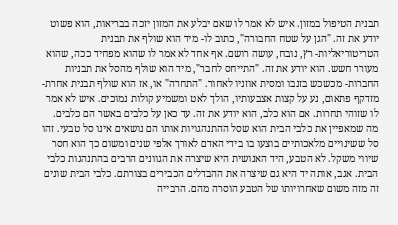תבנית הטיפול במזון. איש לא אמר לו שאם יבלע את המזון יזכה בבריאות, הוא פשוט יודע את זה. "הגן על שטח החבורה", כתוב לו- מיד הוא שולף את תבנית הטריטוריאליות- רץ, נובח, עושה רושם. אף אחד לא אמר לו שהוא מפחיד ככה, שהוא מעורר חשש. הוא יודע את זה. "התייחס לחבר", מיד הוא שולף מהסל את תבניות החברות- מכשכש בזנבו ומסית אוזניו לאחור. "התחרה" או, אז הוא שולף תבנית אחרת- מזדקף פתאום, נע על קצות אצבעותיו, הולך לאט ומשמיע קולות נמוכים. איש לא אמר לו שזוהי תחרות. אם הוא כלב, הוא יודע את זה. עד כאן על כלבים באשר הם כלבים. מה שמאפיין את כלבי הבית הוא שסל ההתנהגויות אותו הם נושאים אינו סל טבעי. זהו סל ששינויים מלאכותיים בוצעו בו בידי האדם לאורך אלפי שנים ומשום כך הוא חסר שיווי משקל. לא הטבע, היד האנושית היא שיצרה את הגוונים הרבים בהתנהגות כלבי הבית. אגב, אותה יד היא גם שיצרה את ההבדלים הכבירים בצורתם. כלבי הבית שונים זה מזה משום שאחרויותו של הטבע הוסרה מהם. הרבייה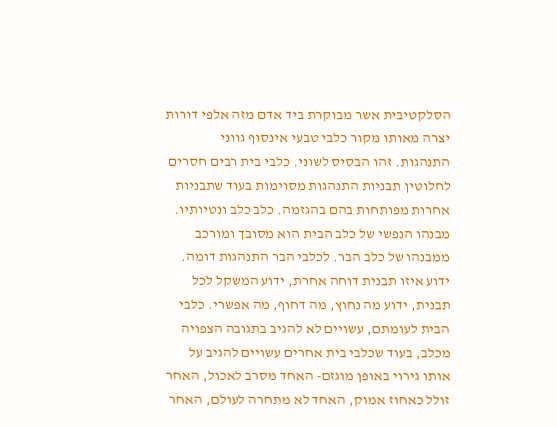הסלקטיבית אשר מבוקרת ביד אדם מזה אלפי דורות יצרה מאותו מקור כלבי טבעי אינסוף גווני התנהגות. זהו הבסיס לשוני. כלבי בית רבים חסרים לחלוטין תבניות התנהגות מסוימות בעוד שתבניות אחרות מפותחות בהם בהגזמה. כלב כלב ונטיותיו. מבנהו הנפשי של כלב הבית הוא מסובך ומורכב ממבנהו של כלב הבר. לכלבי הבר התנהגות דומה. ידוע איזו תבנית דוחה אחרת, ידוע המשקל לכל תבנית, ידוע מה נחוץ, מה דחוף, מה אפשרי. כלבי הבית לעומתם, עשויים לא להגיב בתגובה הצפויה מכלב, בעוד שכלבי בית אחרים עשויים להגיב על אותו גירוי באופן מוגזם- האחד מסרב לאכול, האחר זולל כאחוז אמוק, האחד לא מתחרה לעולם, האחר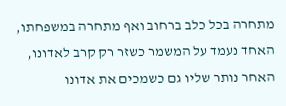מתחרה בכל כלב ברחוב ואף מתחרה במשפחתו, האחד נעמד על המשמר כשזר רק קרב לאדונו, האחר נותר שליו גם כשמכים את אדונו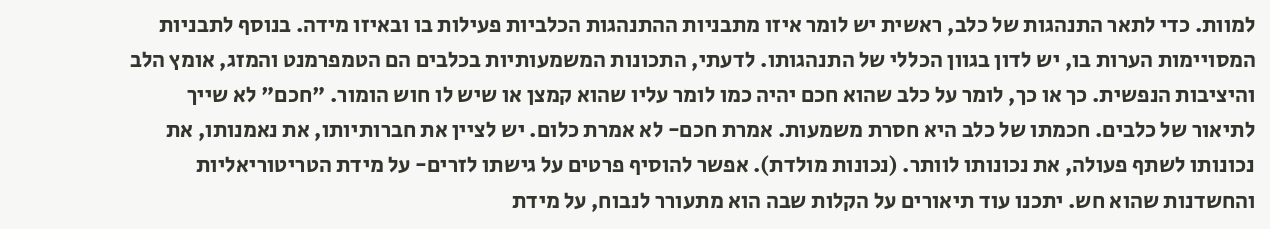למוות. כדי לתאר התנהגות של כלב, ראשית יש לומר איזו מתבניות ההתנהגות הכלביות פעילות בו ובאיזו מידה. בנוסף לתבניות המסויימות הערות בו, יש לדון בגוון הכללי של התנהגותו. לדעתי, התכונות המשמעותיות בכלבים הם הטמפרמנט והמזג, אומץ הלב והיציבות הנפשית. כך או כך, לומר על כלב שהוא חכם יהיה כמו לומר עליו שהוא קמצן או שיש לו חוש הומור. "חכם" לא שייך לתיאור של כלבים. חכמתו של כלב היא חסרת משמעות. אמרת חכם- לא אמרת כלום. יש לציין את חברותיותו, את נאמנותו, את נכונותו לשתף פעולה, את נכונותו לוותר. (נכונות מולדת). אפשר להוסיף פרטים על גישתו לזרים- על מידת הטריטוריאליות והחשדנות שהוא חש. יתכנו עוד תיאורים על הקלות שבה הוא מתעורר לנבוח, על מידת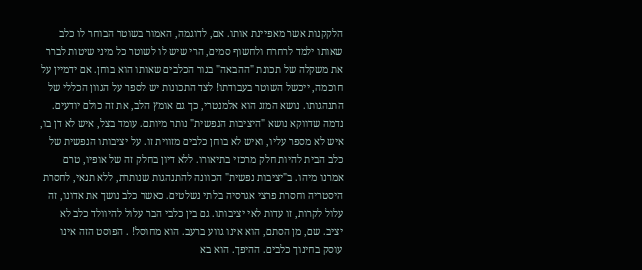הלקקנות אשר מאפיינת אותו. אם, לדוגמה, האמור בשוטר הבוחר לו כלב שאותו ילמד לרחרח ולחשוף סמים, הרי שיש לו לשוטר כל מיני שיטות לברר את משקלה של תכונת "ההבאה" בגור הכלבים שאותו הוא בוחן. אם ידמיין על חוכמה, ייכשל השוטר בעבודתו! לצד התכונות יש לספר על הגוון הכללי של התנהגותו. נושא המזג הוא אלמנטרי, כך גם אומץ הלב, את זה כולם יודעים. נדמה שדווקא נושא "היציבות הנפשית" נותר מיותם. עומד בצל, איש לא דן בו, איש לא מספר עליו, ואיש לא בוחן כלבים מזווית זו. על יציבותו הנפשית של כלב הבית להיות חלק מרכזי בתיאורו. ללא דיון בחלק זה של אופיו, טרם אמרנו מיהו. ב"יציבות נפשית" הכוונה להתנהגות שנותרת, ללא תנאי, לחסרת היסטריה וחסרת פרצי אגרסיה בלתי נשלטים. כאשר כלב נושך את אדונו, זה עלול לקרות, זו עדות לאי יציבותו. גם בין כלבי הבר עלול להיוולד כלב לא יציב. שם, מן הסתם, הוא אינו גווע ברעב. הוא מחוסל! . הפוסט הזה אינו עוסק בחינוך כלבים. ההיפך. הוא בא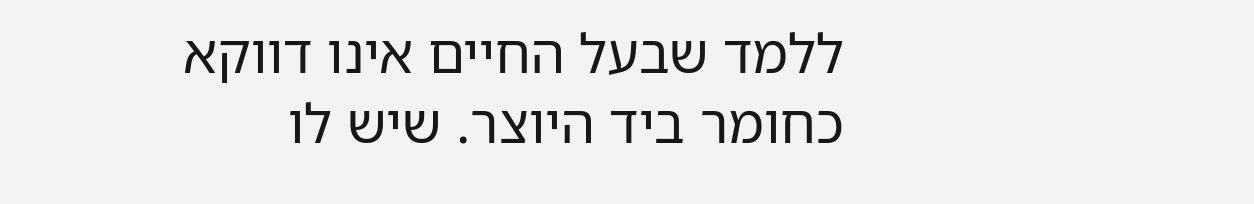ללמד שבעל החיים אינו דווקא כחומר ביד היוצר. שיש לו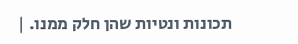תכונות ונטיות שהן חלק ממנו. |